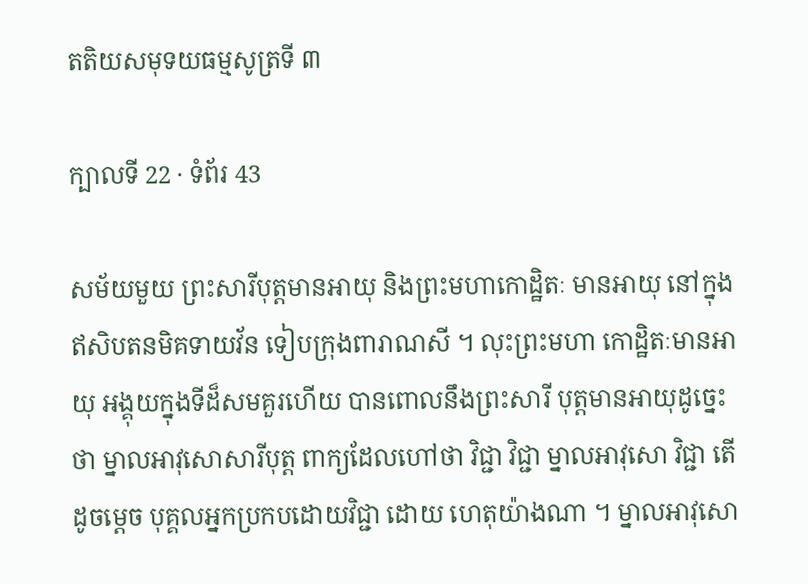តតិយសមុទយធម្មសូត្រទី ៣

ក្បាលទី 22 · ទំព័រ 43

សម័យមួយ ព្រះសារីបុត្តមានអាយុ និងព្រះមហាកោដ្ឋិតៈ មានអាយុ នៅក្នុងឥសិបតនមិគទាយវ័ន ទៀបក្រុងពារាណសី ។ លុះព្រះមហា កោដ្ឋិតៈមានអាយុ អង្គុយក្នុងទីដ៏សមគួរហើយ បានពោលនឹងព្រះសារី បុត្តមានអាយុដូច្នេះថា ម្នាលអាវុសោសារីបុត្ត ពាក្យដែលហៅថា វិជ្ជា វិជ្ជា ម្នាលអាវុសោ វិជ្ជា តើដូចម្តេច បុគ្គលអ្នកប្រកបដោយវិជ្ជា ដោយ ហេតុយ៉ាងណា ។ ម្នាលអាវុសោ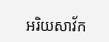អរិយសាវ័ក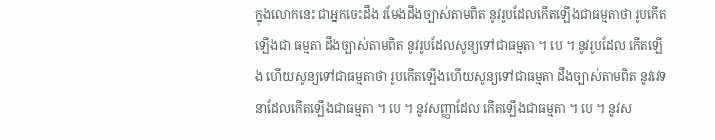ក្នុងលោកនេះ ជាអ្នកចេះដឹង រមែងដឹងច្បាស់តាមពិត នូវរូបដែលកើតឡើងជាធម្មតាថា រូបកើតឡើងជា ធម្មតា ដឹងច្បាស់តាមពិត នូវរូបដែលសូន្យទៅជាធម្មតា ។ បេ ។ នូវរូបដែល កើតឡើង ហើយសូន្យទៅជាធម្មតាថា រូបកើតឡើងហើយសូន្យទៅជាធម្មតា ដឹងច្បាស់តាមពិត នូវវេទនាដែលកើតឡើងជាធម្មតា ។ បេ ។ នូវសញ្ញាដែល កើតឡើងជាធម្មតា ។ បេ ។ នូវស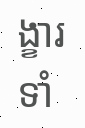ង្ខារទាំ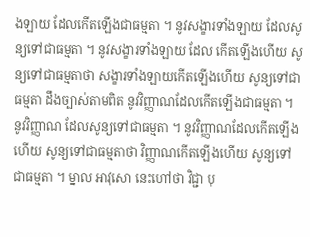ងឡាយ ដែលកើតឡើងជាធម្មតា ។ នូវសង្ខារទាំងឡាយ ដែលសូន្យទៅជាធម្មតា ។ នូវសង្ខារទាំងឡាយ ដែល កើតឡើងហើយ សូន្យទៅជាធម្មតាថា សង្ខារទាំងឡាយកើតឡើងហើយ សូន្យទៅជាធម្មតា ដឹងច្បាស់តាមពិត នូវវិញ្ញាណដែលកើតឡើងជាធម្មតា ។ នូវវិញ្ញាណ ដែលសូន្យទៅជាធម្មតា ។ នូវវិញ្ញាណដែលកើតឡើងហើយ សូន្យទៅជាធម្មតាថា វិញ្ញាណកើតឡើងហើយ សូន្យទៅជាធម្មតា ។ ម្នាល អាវុសោ នេះហៅថា វិជ្ជា បុ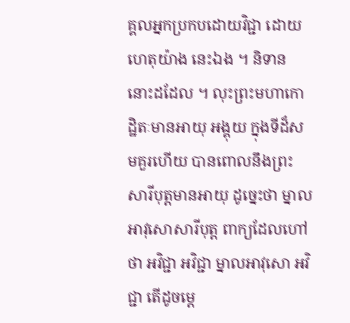គ្គលអ្នកប្រកបដោយវិជ្ជា ដោយហេតុយ៉ាង នេះឯង ។ និទាននោះដដែល ។ លុះព្រះមហាកោដ្ឋិតៈមានអាយុ អង្គុយ ក្នុងទីដ៏សមគួរហើយ បានពោលនឹងព្រះសារីបុត្តមានអាយុ ដូច្នេះថា ម្នាល អាវុសោសារីបុត្ត ពាក្យដែលហៅថា អវិជ្ជា អវិជ្ជា ម្នាលអាវុសោ អវិជ្ជា តើដូចម្តេ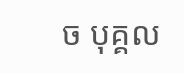ច បុគ្គល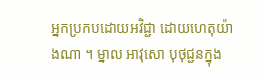អ្នកប្រកបដោយអវិជ្ជា ដោយហេតុយ៉ាងណា ។ ម្នាល អាវុសោ បុថុជ្ជនក្នុង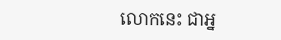លោកនេះ ជាអ្ន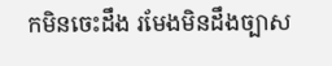កមិនចេះដឹង រមែងមិនដឹងច្បាស